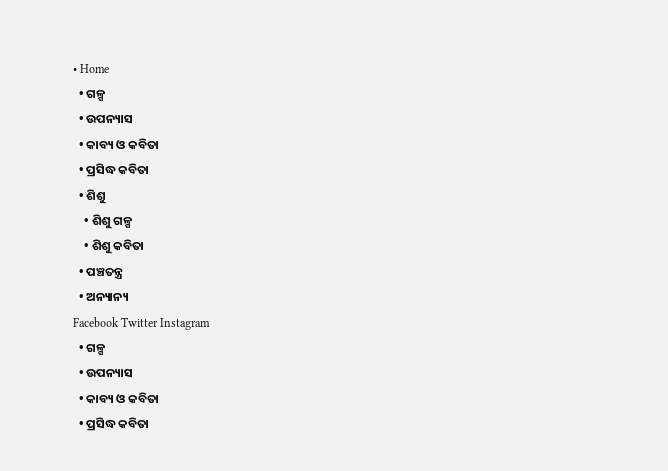• Home
  • ଗଳ୍ପ
  • ଉପନ୍ୟାସ
  • କାବ୍ୟ ଓ କବିତା
  • ପ୍ରସିଦ୍ଧ କବିତା
  • ଶିଶୁ
    • ଶିଶୁ ଗଳ୍ପ
    • ଶିଶୁ କବିତା
  • ପଞ୍ଚତନ୍ତ୍ର
  • ଅନ୍ୟାନ୍ୟ
Facebook Twitter Instagram
  • ଗଳ୍ପ
  • ଉପନ୍ୟାସ
  • କାବ୍ୟ ଓ କବିତା
  • ପ୍ରସିଦ୍ଧ କବିତା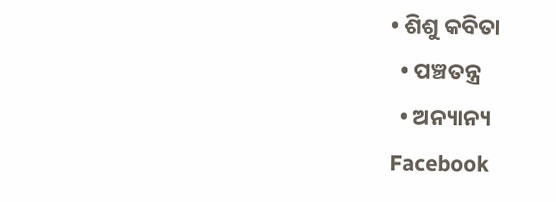• ଶିଶୁ କବିତା
  • ପଞ୍ଚତନ୍ତ୍ର
  • ଅନ୍ୟାନ୍ୟ
Facebook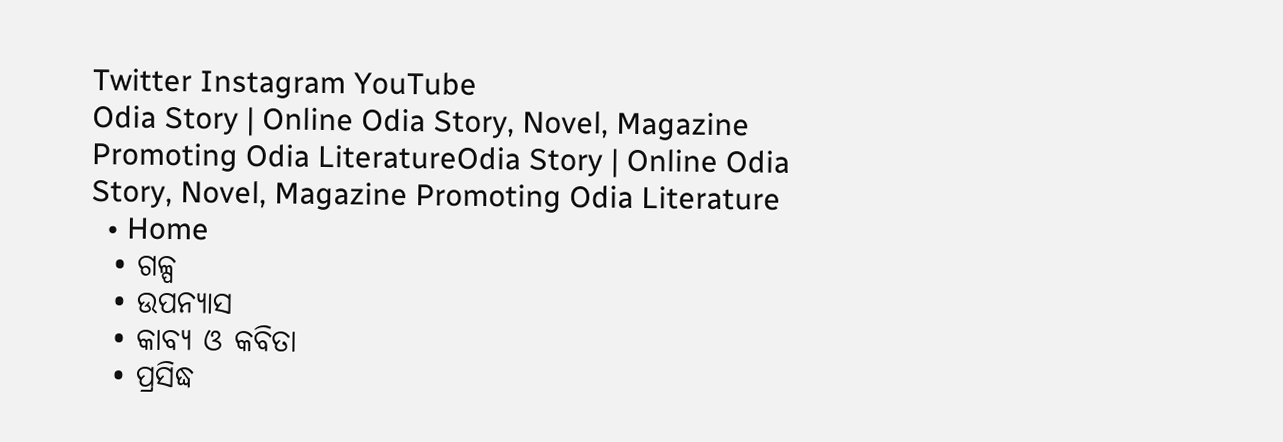Twitter Instagram YouTube
Odia Story | Online Odia Story, Novel, Magazine Promoting Odia LiteratureOdia Story | Online Odia Story, Novel, Magazine Promoting Odia Literature
  • Home
  • ଗଳ୍ପ
  • ଉପନ୍ୟାସ
  • କାବ୍ୟ ଓ କବିତା
  • ପ୍ରସିଦ୍ଧ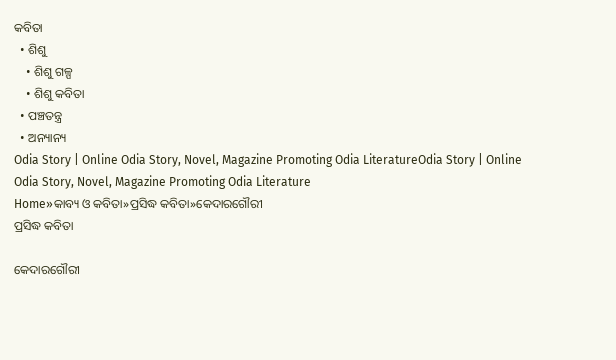କବିତା
  • ଶିଶୁ
    • ଶିଶୁ ଗଳ୍ପ
    • ଶିଶୁ କବିତା
  • ପଞ୍ଚତନ୍ତ୍ର
  • ଅନ୍ୟାନ୍ୟ
Odia Story | Online Odia Story, Novel, Magazine Promoting Odia LiteratureOdia Story | Online Odia Story, Novel, Magazine Promoting Odia Literature
Home»କାବ୍ୟ ଓ କବିତା»ପ୍ରସିଦ୍ଧ କବିତା»କେଦାରଗୌରୀ
ପ୍ରସିଦ୍ଧ କବିତା

କେଦାରଗୌରୀ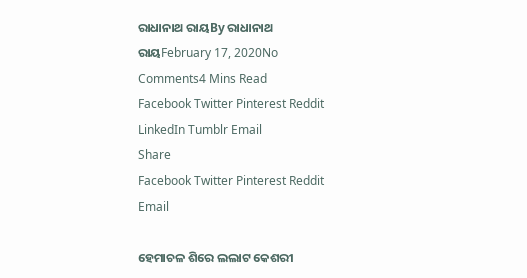ରାଧାନାଥ ରାୟBy ରାଧାନାଥ ରାୟFebruary 17, 2020No Comments4 Mins Read
Facebook Twitter Pinterest Reddit LinkedIn Tumblr Email
Share
Facebook Twitter Pinterest Reddit Email

ହେମାଚଳ ଶିରେ ଲ‌ଲାଟ କେଶରୀ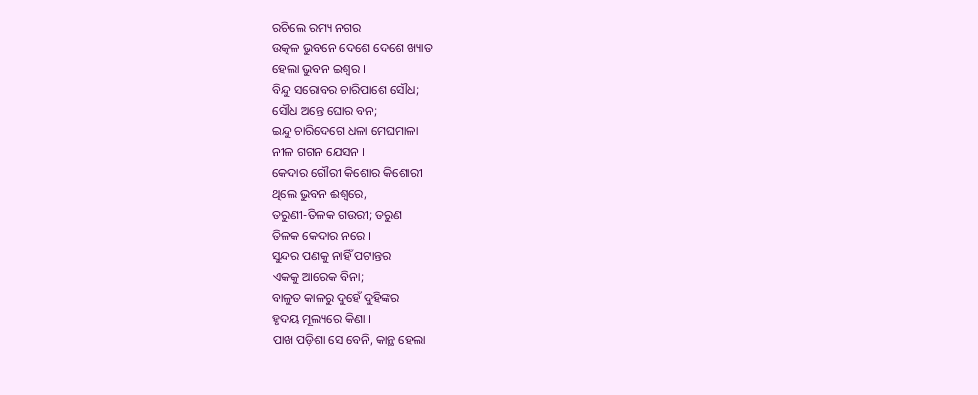ରଚିଲେ ରମ୍ୟ ନ‌ଗର
ଉତ୍କଳ ଭୁବନେ ଦେଶେ ଦେଶେ ଖ୍ୟାତ
ହେଲା ଭୁବନ ଇଶ୍ୱର ।
ବିନ୍ଦୁ ସରୋବର ଚାରିପାଶେ ସୌଧ;
ସୌଧ ଅନ୍ତେ ଘୋର ବନ;
ଇନ୍ଦୁ ଚାରିଦେଗେ ଧଳା ମେଘମାଳା
ନୀଳ ଗ‌ଗନ ଯେସନ ।
କେଦାର ଗୌରୀ କିଶୋର କିଶୋରୀ
ଥିଲେ ଭୁବନ ଈଶ୍ୱରେ,
ତରୁଣୀ-ତିଳକ ଗଉରୀ; ତରୁଣ
ତିଳକ କେଦାର ନରେ ।
ସୁନ୍ଦର ପଣକୁ ନାହିଁ ପଟାନ୍ତର
ଏକ‌କୁ ଆରେକ ବିନା;
ବାଳୁତ କାଳରୁ ଦୁହେଁ ଦୁହିଙ୍କର
ହୃଦୟ ମୂଲ୍ୟରେ କିଣା ।
ପାଖ ପଡ଼ିଶା ସେ ବେନି, କାନ୍ଥ ହେଲା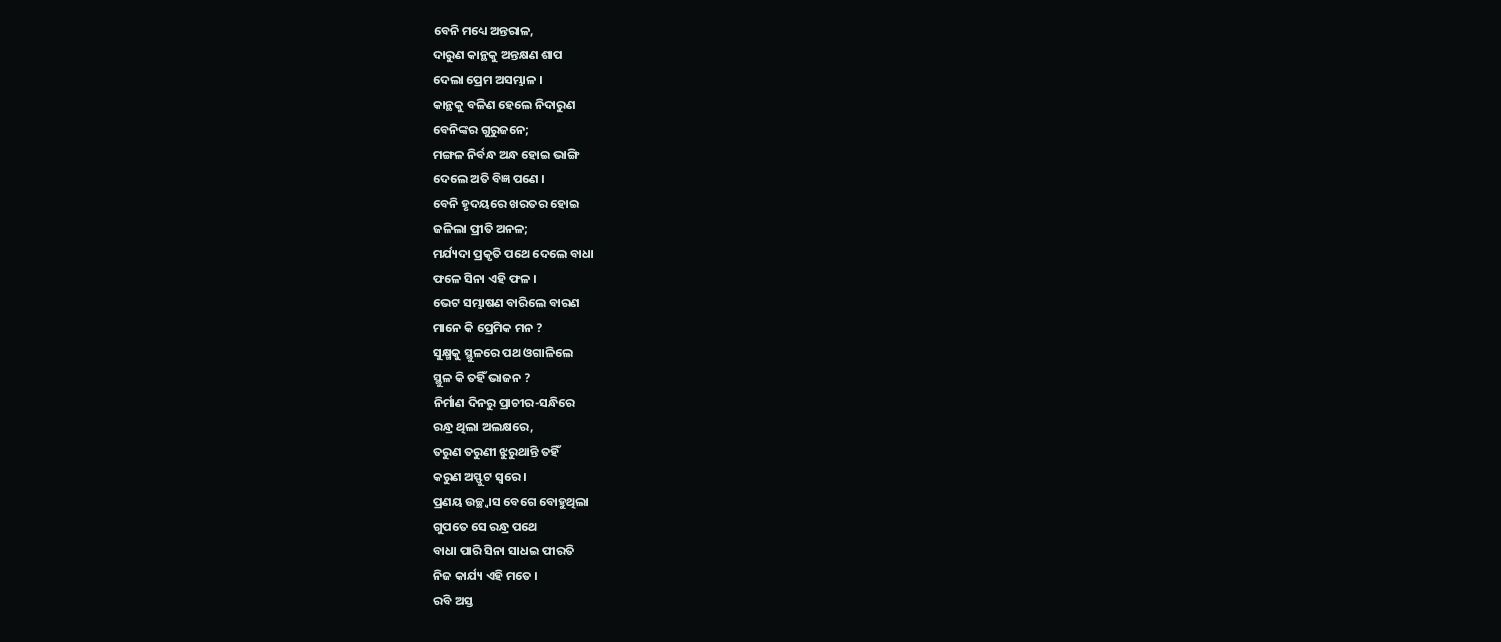ବେନି ମଧ୍ୟେ ଅନ୍ତରାଳ,
ଦାରୁଣ କାନ୍ଥକୁ ଅନ୍ତକ୍ଷଣ ଶାପ
ଦେଲା ପ୍ରେମ ଅସମ୍ଭାଳ ।
କାନ୍ଥକୁ ବଳିଣ ହେଲେ ନିଦାରୁଣ
ବେନିଙ୍କର ଗୁରୁଜନେ;
ମଙ୍ଗଳ ନିର୍ବନ୍ଧ ଅନ୍ଧ ହୋଇ ଭାଙ୍ଗି
ଦେଲେ ଅତି ବିଜ୍ଞ ପଣେ ।
ବେନି ହୃଦୟରେ ଖରତର ହୋଇ
ଜଳିଲା ପ୍ରୀତି ଅନଳ;
ମର୍ଯ୍ୟଦା ପ୍ରକୃତି ପଥେ ଦେଲେ ବାଧା
ଫଳେ ସିନା ଏହି ଫଳ ।
ଭେଟ ସମ୍ଭାଷଣ ବାରିଲେ ବାରଣ
ମାନେ କି ପ୍ରେମିକ ମନ ?
ସୁକ୍ଷ୍ମକୁ ସ୍ଥୁଳରେ ପଥ ଓଗାଳିଲେ
ସ୍ଥୁଳ କି ତ‌ହିଁ ଭାଜନ ?
ନିର୍ମାଣ ଦିନରୁ ପ୍ରାଚୀର-ସନ୍ଧିରେ
ରନ୍ଧ୍ର ଥିଲା ଅଲକ୍ଷରେ,
ତରୁଣ ତରୁଣୀ ଝୁରୁଥାନ୍ତି ତ‌ହିଁ
କରୁଣ ଅସ୍ଫୁଟ ସ୍ୱରେ ।
ପ୍ରଣୟ ଉଚ୍ଛ୍ୱାସ ବେଗେ ବୋହୁଥିଲା
ଗୁପତେ ସେ ରନ୍ଧ୍ର ପଥେ
ବାଧା ପାରି ସିନା ସାଧଇ ପୀରତି
ନିଜ କାର୍ଯ୍ୟ ଏହି ମତେ ।
ରବି ଅସ୍ତ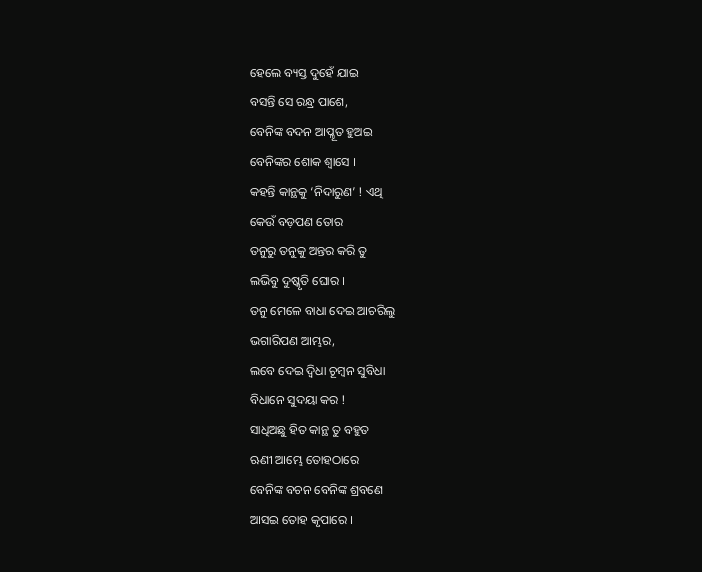ହେଲେ ବ୍ୟସ୍ତ ଦୁହେଁ ଯାଇ
ବସନ୍ତି ସେ ରନ୍ଧ୍ର ପାଶେ,
ବେନିଙ୍କ ବଦନ ଆପ୍ଳୂତ ହୁଅଇ
ବେନିଙ୍କର ଶୋକ ଶ୍ୱାସେ ।
କ‌ହ‌ନ୍ତି କାନ୍ଥକୁ ‘ନିଦାରୁଣ’ ! ଏଥି
କେଉଁ ବଡ଼ପଣ ତୋର
ତନୁରୁ ତନୁକୁ ଅନ୍ତର କରି ତୁ
ଲଭିବୁ ଦୁଷ୍କୃତି ଘୋର ।
ତନୁ ମେଳେ ବାଧା ଦେଇ ଆଚରିଲୁ
ଭଗାରିପଣ ଆମ୍ଭର,
ଲବେ ଦେଇ ଦ୍ୱିଧା ଚୂମ୍ବନ ସୁବିଧା
ବିଧାନେ ସୁଦୟା କର !
ସାଧିଅଛୁ ହିତ କାନ୍ଥ ତୁ ବ‌ହୁତ
ଋଣୀ ଆମ୍ଭେ ତୋହଠାରେ
ବେନିଙ୍କ ବଚନ ବେନିଙ୍କ ଶ୍ରବଣେ
ଆସଇ ତୋହ କୃପାରେ ।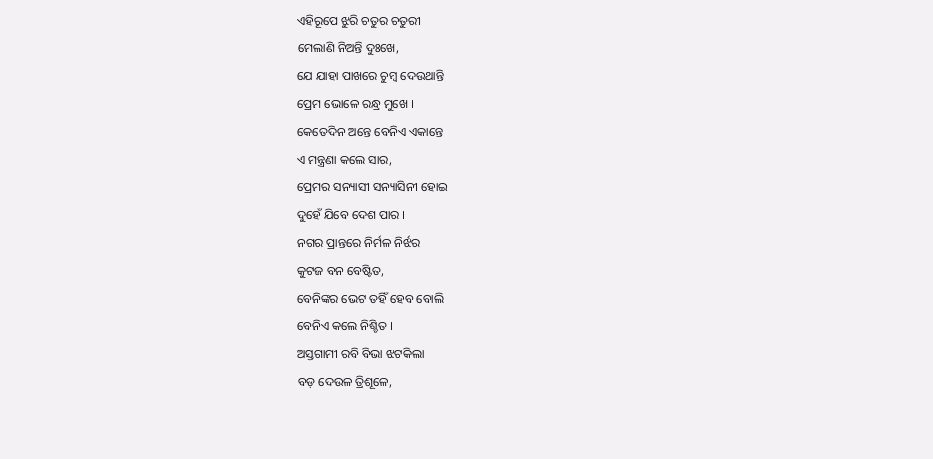ଏହିରୂପେ ଝୁରି ଚତୁର ଚତୁରୀ
ମେଲାଣି ନିଅନ୍ତି ଦୁଃଖେ,
ଯେ ଯାହା ପାଖରେ ଚୁମ୍ବ ଦେଉଥାନ୍ତି
ପ୍ରେମ ଭୋଳେ ରନ୍ଧ୍ର ମୁଖେ ।
କେତେଦିନ ଅନ୍ତେ ବେନିଏ ଏକାନ୍ତେ
ଏ ମନ୍ତ୍ରଣା କଲେ ସାର,
ପ୍ରେମର ସନ୍ୟାସୀ ସନ୍ୟାସିନୀ ହୋଇ
ଦୁହେଁ ଯିବେ ଦେଶ ପାର ।
ନ‌ଗର ପ୍ରାନ୍ତରେ ନିର୍ମଳ ନିର୍ଝର
କୁଟଜ ବନ ବେଷ୍ଟିତ,
ବେନିଙ୍କର ଭେଟ ତ‌ହିଁ ହେବ ବୋଲି
ବେନିଏ କଲେ ନିଶ୍ଚିତ ।
ଅସ୍ତଗାମୀ ରବି ବିଭା ଝଟକିଲା
ବଡ଼ ଦେଉଳ ତ୍ରିଶୂଳେ,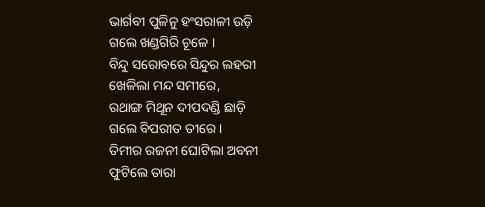ଭାର୍ଗବୀ ପୁଳିନୁ ହଂସରାଳୀ ଉଡ଼ି
ଗଲେ ଖଣ୍ଡଗିରି ଚୂଳେ ।
ବିନ୍ଦୁ ସରୋବରେ ସିନ୍ଦୁର ଲହରୀ
ଖେଳିଲା ମନ୍ଦ ସମୀରେ,
ରଥାଙ୍ଗ ମିଥୂନ ଦୀପଦଣ୍ଡି ଛାଡ଼ି
ଗଲେ ବିପରୀତ ତୀରେ ।
ତିମୀର ରଜନୀ ଘୋଟିଲା ଅବନୀ
ଫୁଟିଲେ ତାରା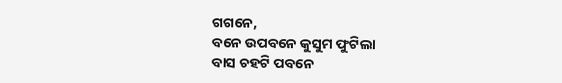ଗ‌ଗନେ,
ବନେ ଉପବନେ କୁସୁମ ଫୁଟିଲା
ବାସ ଚ‌ହଟି ପବନେ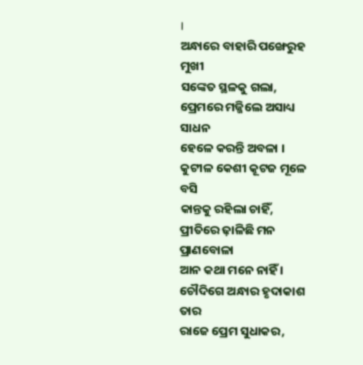।
ଅନ୍ଧାରେ ବାହାରି ପଙ୍ଖେରୁହ ମୁଖୀ
ସଙ୍କେତ ସ୍ଥଳକୁ ଗଲା,
ପ୍ରେମରେ ମଜ୍ଜିଲେ ଅସାଧ୍ୟ ସାଧନ
ହେଳେ କରନ୍ତି ଅବଳା ।
କୁଟୀଳ କେଶୀ କୂଟଜ ମୂଳେ ବସି
କାନ୍ତକୁ ରହିଲା ଚାହିଁ,
ପ୍ରୀତିରେ ଢ଼ାଳିଛି ମନ ପ୍ରାଣବୋଳା
ଆନ କଥା ମନେ ନାହିଁ ।
ଚୌଦିଗେ ଅନ୍ଧାର ହୃଦାକାଶ ତାର
ରାଜେ ପ୍ରେମ ସୁଧାକର,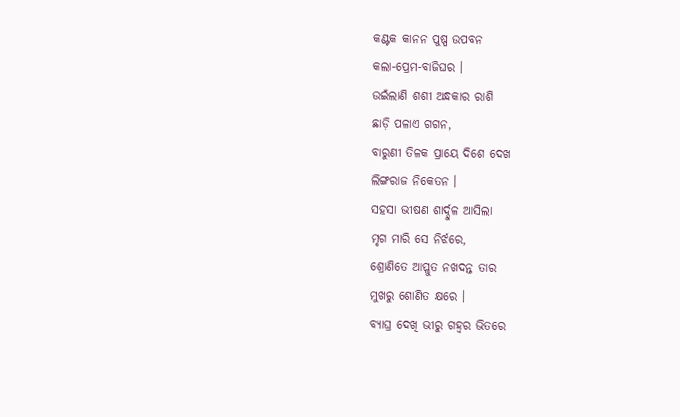କଣ୍ଟକ କାନନ ପୁଷ୍ପ ଉପବନ
କଲା-ପ୍ରେମ-ବାଜିଘର ।
ଉଇଁଲାଣି ଶଶୀ ଅନ୍ଧକାର ରାଶି
ଛାଡ଼ି ପଳାଏ ଗ‌ଗନ,
ବାରୁଣୀ ତିଳକ ପ୍ରାୟେ ଦିଶେ ଦେଖ
ଲିଙ୍ଗରାଜ ନିକେତନ ।
ସ‌ହସା ଭୀଷଣ ଶାର୍ଦ୍ଦୁଳ ଆସିଲା
ମୃଗ ମାରି ସେ ନିର୍ଝରେ,
ଶ୍ରୋଣିତେ ଆପ୍ଳୁତ ନ‌ଖଦନ୍ତ ତାର
ମୁଖରୁ ଶୋଣିତ କ୍ଷରେ ।
ବ୍ୟାଘ୍ର ଦେଖି ଭୀରୁ ଗ‌ହ୍ୱର ଭିତରେ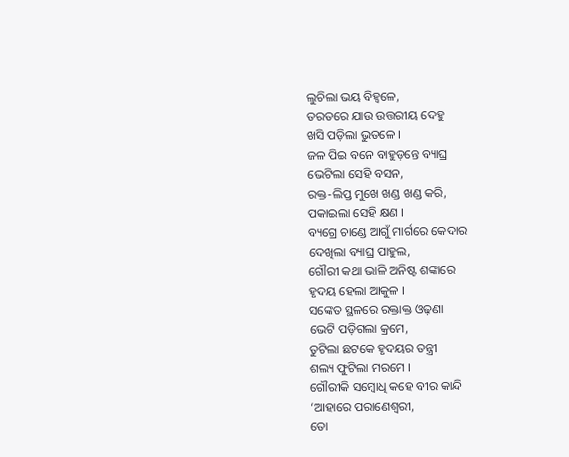ଲୁଚିଲା ଭୟ ବିହ୍ୱଳେ,
ତରତରେ ଯାଉ ଉତ୍ତରୀୟ ଦେହୁ
ଖସି ପଡ଼ିଲା ଭୁତଳେ ।
ଜଳ ପିଇ ବନେ ବାହୁଡ଼ନ୍ତେ ବ୍ୟାଘ୍ର
ଭେଟିଲା ସେହି ବସନ,
ରକ୍ତ-ଲିପ୍ତ ମୁଖେ ଖଣ୍ଡ ଖଣ୍ଡ କରି,
ପକାଇଲା ସେହି କ୍ଷଣ ।
ବ୍ୟଗ୍ରେ ଚାଣ୍ଡେ ଆଗୁଁ ମାର୍ଗରେ କେଦାର
ଦେଖିଲା ବ୍ୟାଘ୍ର ପାହୁଲ,
ଗୌରୀ କଥା ଭାଳି ଅନିଷ୍ଟ ଶଙ୍କାରେ
ହୃଦୟ ହେଲା ଆକୁଳ ।
ସଙ୍କେତ ସ୍ଥଳରେ ରକ୍ତାକ୍ତ ଓଢ଼ଣା
ଭେଟି ପଡ଼ିଗଲା କ୍ରମେ,
ତୁଟିଲା ଛଟକେ ହୃଦୟର ତନ୍ତ୍ରୀ
ଶଲ୍ୟ ଫୁଟିଲା ମରମେ ।
ଗୌରୀକି ସମ୍ବୋଧି କ‌ହେ ବୀର କାନ୍ଦି
‘ଆହାରେ ପରାଣେଶ୍ୱରୀ,
ତୋ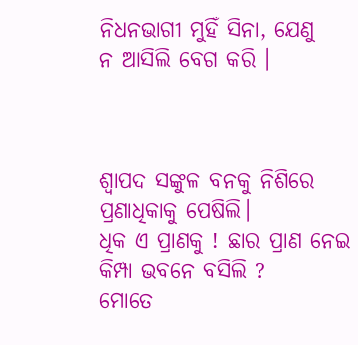ନିଧନଭାଗୀ ମୁହିଁ ସିନା, ଯେଣୁ
ନ ଆସିଲି ବେଗ କରି ।



ଶ୍ୱାପଦ ସଙ୍କୁଳ ବନ‌କୁ ନିଶିରେ
ପ୍ରଣାଧିକାକୁ ପେଷିଲି।
ଧିକ ଏ ପ୍ରାଣକୁ ! ଛାର ପ୍ରାଣ ନେଇ
କିମ୍ପା ଭବନେ ବସିଲି ?
ମୋତେ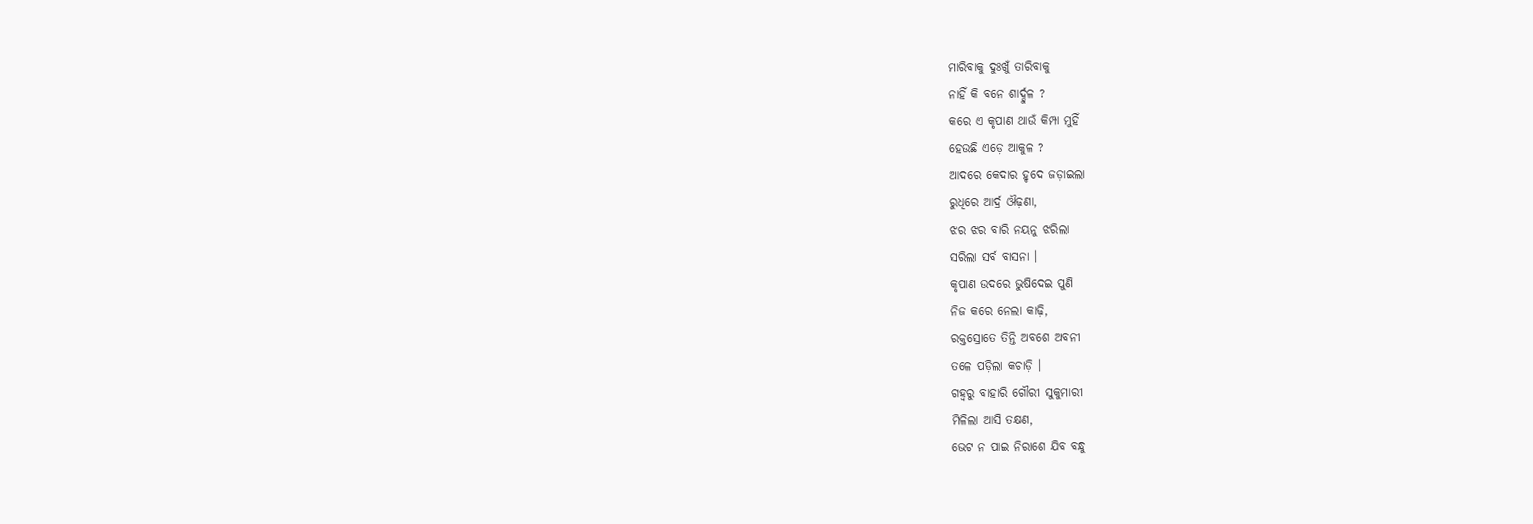ମାରିବାକୁ ଦୁଃଖୁଁ ତାରିବାକୁ
ନାହିଁ କି ବନେ ଶାର୍ଦ୍ଦୁଳ ?
କରେ ଏ କୃପାଣ ଥାଉଁ କିମ୍ପା ମୁହିଁ
ହେଉଛି ଏଡ଼େ ଆକୁଳ ?
ଆଦରେ କେଦାର ହୃଦେ ଜଡ଼ାଇଲା
ରୁଧିରେ ଆର୍ଦ୍ର ଔଢ଼ଣା,
ଝର ଝର ବାରି ନୟନୁ ଝରିଲା
ସରିଲା ସର୍ବ ବାସନା ।
କୃପାଣ ଉଦରେ ଭୁଷିଦେଇ ପୁଣି
ନିଜ କରେ ନେଲା କାଢ଼ି,
ରକ୍ତସ୍ରୋତେ ତିନ୍ତି ଅବଶେ ଅବନୀ
ତଳେ ପଡ଼ିଲା କଚାଡ଼ି ।
ଗ‌ହ୍ୱରୁ ବାହାରି ଗୌରୀ ସୁକୁମାରୀ
ମିଳିଲା ଆସି ତକ୍ଷଣ,
ଭେଟ ନ ପାଇ ନିରାଶେ ଯିବ ବନ୍ଧୁ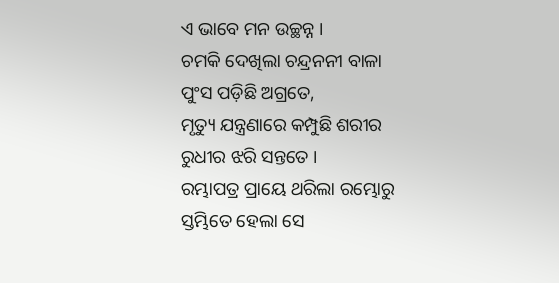ଏ ଭାବେ ମନ ଉଚ୍ଛନ୍ନ ।
ଚମକି ଦେଖିଲା ଚନ୍ଦ୍ରନନୀ ବାଳା
ପୁଂସ ପଡ଼ିଛି ଅଗ୍ରତେ,
ମୃତ୍ୟୁ ଯନ୍ତ୍ରଣାରେ କମ୍ପୁଛି ଶରୀର
ରୁଧୀର ଝରି ସନ୍ତ‌ତେ ।
ରମ୍ଭାପତ୍ର ପ୍ରାୟେ ଥରିଲା ରମ୍ଭୋରୁ
ସ୍ତମ୍ଭିତେ ହେଲା ସେ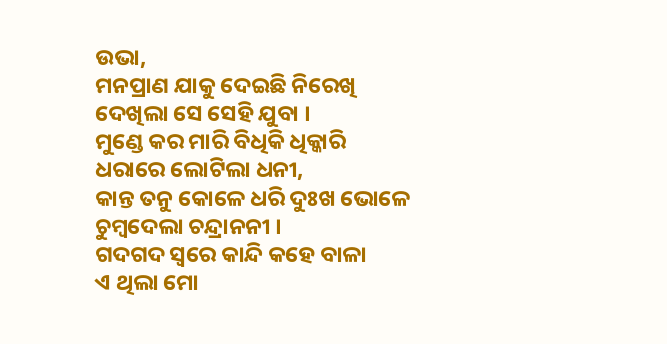ଉଭା,
ମନପ୍ରାଣ ଯାକୁ ଦେଇଛି ନିରେଖି
ଦେଖିଲା ସେ ସେହି ଯୁବା ।
ମୁଣ୍ଡେ କର ମାରି ବିଧିକି ଧିକ୍କାରି
ଧରାରେ ଲୋଟିଲା ଧନୀ,
କାନ୍ତ ତନୁ କୋଳେ ଧରି ଦୁଃଖ ଭୋଳେ
ଚୁମ୍ବଦେଲା ଚନ୍ଦ୍ରାନନୀ ।
ଗଦଗଦ ସ୍ୱରେ କାନ୍ଦି କ‌ହେ ବାଳା
ଏ ଥିଲା ମୋ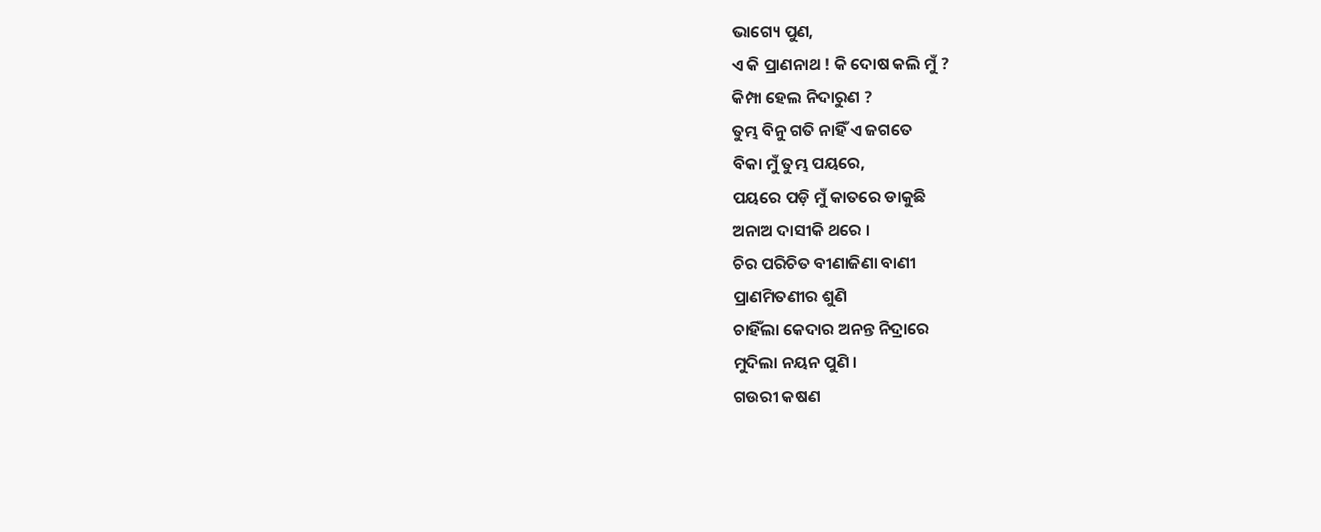ଭାଗ୍ୟେ ପୁଣ,
ଏ କି ପ୍ରାଣନାଥ ! କି ଦୋଷ କଲି ମୁଁ ?
କିମ୍ପା ହେଲ ନିଦାରୁଣ ?
ତୁମ୍ଭ ବିନୁ ଗତି ନାହିଁ ଏ ଜଗତେ
ବିକା ମୁଁ ତୁମ୍ଭ ପୟରେ,
ପୟରେ ପଡ଼ି ମୁଁ କାତରେ ଡାକୁଛି
ଅନାଅ ଦାସୀକି ଥରେ ।
ଚିର ପରିଚିତ ବୀଣାଜିଣା ବାଣୀ
ପ୍ରାଣମିତଣୀର ଶୁଣି
ଚାହିଁଲା କେଦାର ଅନନ୍ତ ନିଦ୍ରାରେ
ମୁଦିଲା ନୟନ ପୁଣି ।
ଗଉରୀ କଷଣ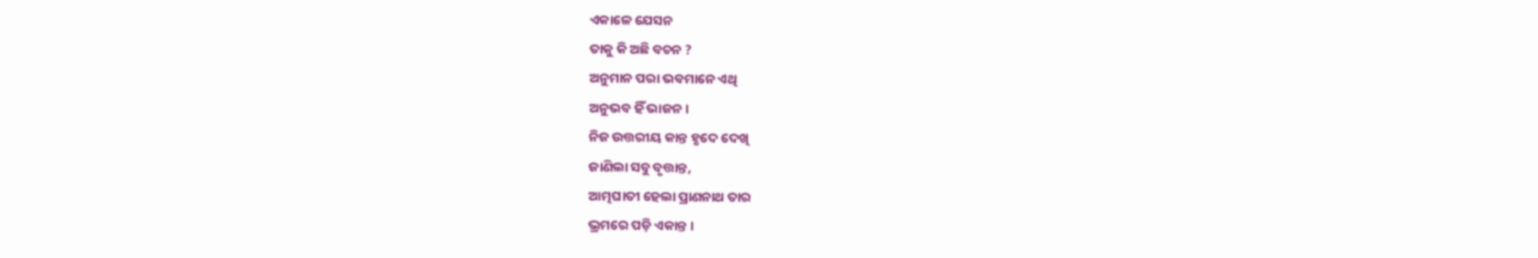ଏକାଳେ ଯେସନ
ତାକୁ କି ଅଛି ବଚନ ?
ଅନୁମାନ ପରା ଭବମାନେ ଏଥି
ଅନୁଭବ ହିଁ ଭାଜନ ।
ନିଜ ଉତ୍ତରୀୟ କାନ୍ତ ହୃଦେ ଦେଖି
ଜାଣିଲା ସବୁ ବୃତ୍ତାନ୍ତ,
ଆତ୍ମଘାତୀ ହେଲା ପ୍ରାଣନାଥ ତାର
ଭ୍ରମରେ ପଡ଼ି ଏକାନ୍ତ ।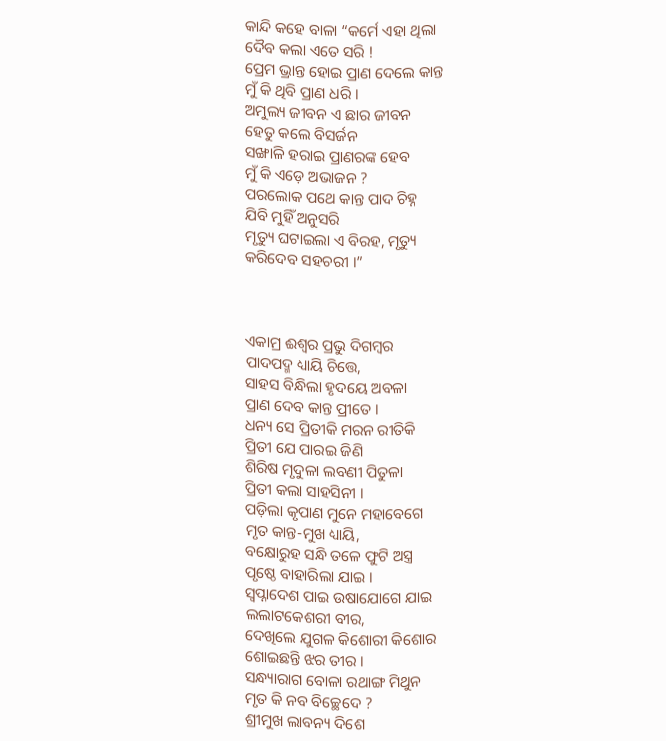କାନ୍ଦି କ‌ହେ ବାଳା “କର୍ମେ ଏହା ଥିଲା
ଦୈବ କଲା ଏତେ ସରି !
ପ୍ରେମ ଭ୍ରାନ୍ତ ହୋଇ ପ୍ରାଣ ଦେଲେ କାନ୍ତ
ମୁଁ କି ଥିବି ପ୍ରାଣ ଧରି ।
ଅମୁଲ୍ୟ ଜୀବନ ଏ ଛାର ଜୀବନ
ହେତୁ କଲେ ବିସର୍ଜନ
ସଙ୍ଖାଳି ହରାଇ ପ୍ରାଣରଙ୍କ ହେବ
ମୁଁ କି ଏଡ଼େ ଅଭାଜନ ?
ପରଲୋକ ପଥେ କାନ୍ତ ପାଦ ଚିହ୍ନ
ଯିବି ମୁହିଁ ଅନୁସରି
ମୃତ୍ୟୁ ଘଟାଇଲା ଏ ବିରହ, ମୃତ୍ୟୁ
କରିଦେବ ସ‌ହଚରୀ ।”



ଏକାମ୍ର ଈଶ୍ୱର ପ୍ରଭୁ ଦିଗମ୍ବର
ପାଦପଦ୍ମ ଧ୍ୟାୟି ଚିତ୍ତେ,
ସାହସ ବିନ୍ଧିଲା ହୃଦୟେ ଅବଳା
ପ୍ରାଣ ଦେବ କାନ୍ତ ପ୍ରୀତେ ।
ଧନ୍ୟ ସେ ପ୍ରିତୀକି ମରନ ରୀତିକି
ପ୍ରିତୀ ଯେ ପାରଇ ଜିଣି
ଶିରିଷ ମୃଦୁଳା ଲବଣୀ ପିତୁଳା
ପ୍ରିତୀ କଲା ସାହସିନୀ ।
ପଡ଼ିଲା କୃପାଣ ମୁନେ ମହାବେଗେ
ମୃତ କାନ୍ତ-ମୁଖ ଧ୍ୟାୟି,
ବକ୍ଷୋରୁହ ସନ୍ଧି ତଳେ ଫୁଟି ଅସ୍ତ୍ର
ପୃଷ୍ଠେ ବାହାରିଲା ଯାଇ ।
ସ୍ୱପ୍ନାଦେଶ ପାଇ ଉଷାଯୋଗେ ଯାଇ
ଲ‌ଲାଟକେଶରୀ ବୀର,
ଦେଖିଲେ ଯୁଗଳ କିଶୋରୀ କିଶୋର
ଶୋଇଛନ୍ତି ଝର ତୀର ।
ସନ୍ଧ୍ୟାରାଗ ବୋଳା ରଥାଙ୍ଗ ମିଥୁନ
ମୃତ କି ନବ ବିଚ୍ଛେଦେ ?
ଶ୍ରୀମୁଖ ଲାବନ୍ୟ ଦିଶେ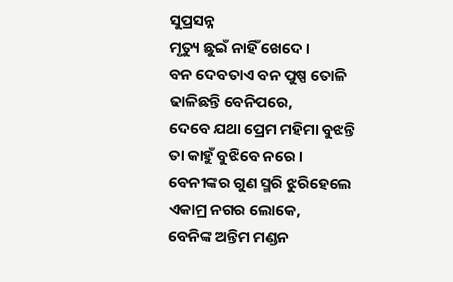ସୁପ୍ରସନ୍ନ
ମୃତ୍ୟୁ ଛୁଇଁ ନାହିଁ ଖେଦେ ।
ବନ ଦେବତାଏ ବନ ପୁଷ୍ପ ତୋଳି
ଢାଳିଛନ୍ତି ବେନିପରେ,
ଦେବେ ଯଥା ପ୍ରେମ ମହିମା ବୁଝନ୍ତି
ତା କାହୁଁ ବୁଝିବେ ନରେ ।
ବେନୀଙ୍କର ଗୁଣ ସ୍ମରି ଝୁରିହେଲେ
ଏକାମ୍ର ନ‌ଗର ଲୋକେ,
ବେନିଙ୍କ ଅନ୍ତିମ ମଣ୍ଡନ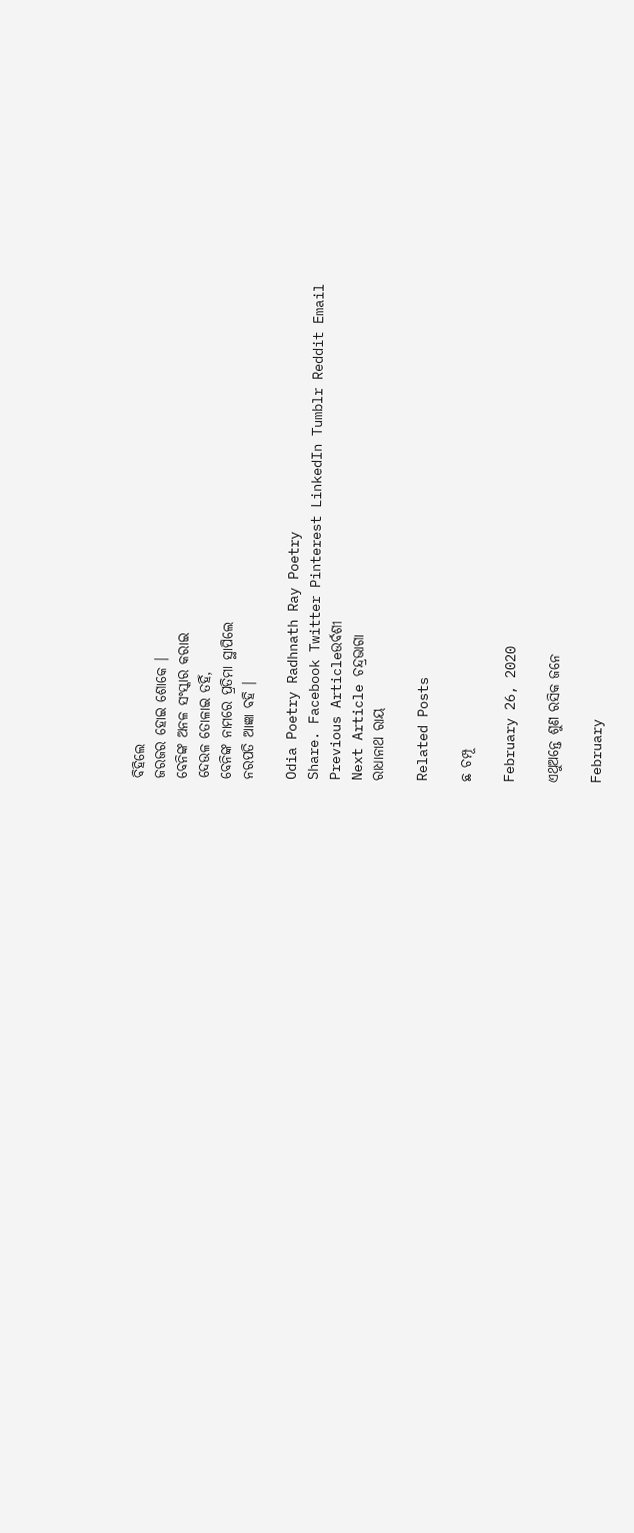ବିହିଲେ
ଜରଜର ହୋଇ ଶୋକେ ।
ବେନିଙ୍କ ଅନଳ ସଂସ୍କାର କରାଇ
ଦେଉଳ ତୋଳାଇ ତ‌ହିଁ,
ବେନିଙ୍କ ନାମରେ ପ୍ରତିମା ସ୍ଥାପିଲେ
ନରପତି ଆଜ୍ଞା ବ‌ହି ।

Odia Poetry Radhnath Ray Poetry
Share. Facebook Twitter Pinterest LinkedIn Tumblr Reddit Email
Previous Articleଉର୍ବଶୀ
Next Article ଚନ୍ଦ୍ରଭାଗା
ରାଧାନାଥ ରାୟ

Related Posts

ଛ ଚମ୍ପୂ

February 26, 2020

ଏଥୁଅନ୍ତେ ଶୁଣ ରସିକ ଜନେ

February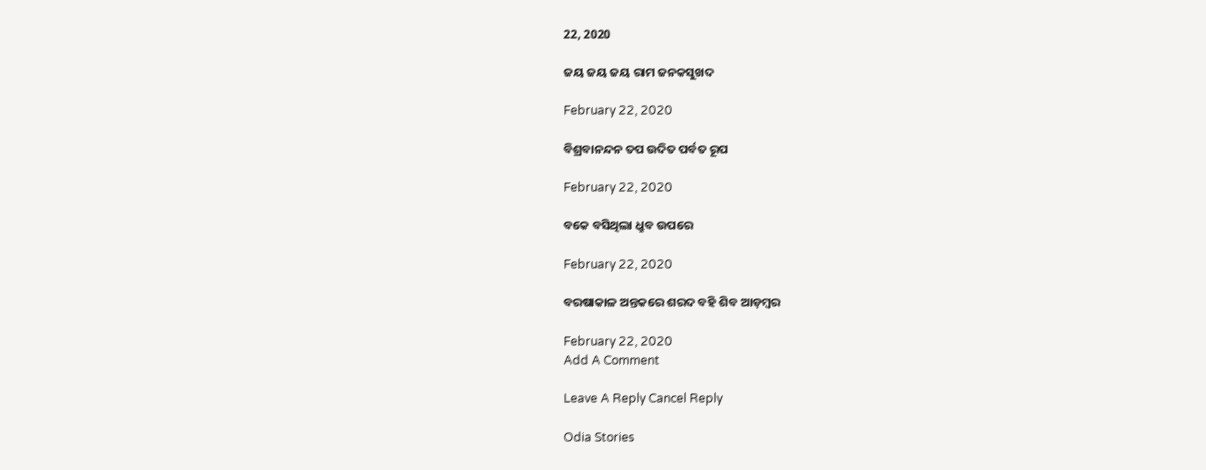22, 2020

ଜୟ ଜୟ ଜୟ ରାମ ଜନକସୁଖଦ

February 22, 2020

ବିଶ୍ରବାନନ୍ଦନ ତପ ଉଦିତ ପର୍ବତ ରୂପ

February 22, 2020

ବକେ ବସିଥିଲା ଧ୍ରୁବ ଉପରେ

February 22, 2020

ବରଷାକାଳ ଅନ୍ତକରେ ଶରଦ ବହି ଶିବ ଆଡ଼ମ୍ବର

February 22, 2020
Add A Comment

Leave A Reply Cancel Reply

Odia Stories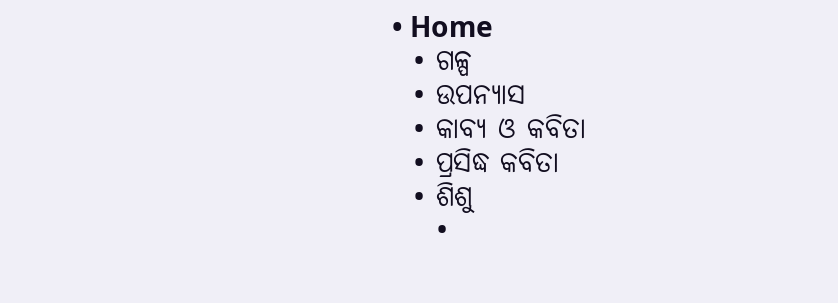• Home
  • ଗଳ୍ପ
  • ଉପନ୍ୟାସ
  • କାବ୍ୟ ଓ କବିତା
  • ପ୍ରସିଦ୍ଧ କବିତା
  • ଶିଶୁ
    •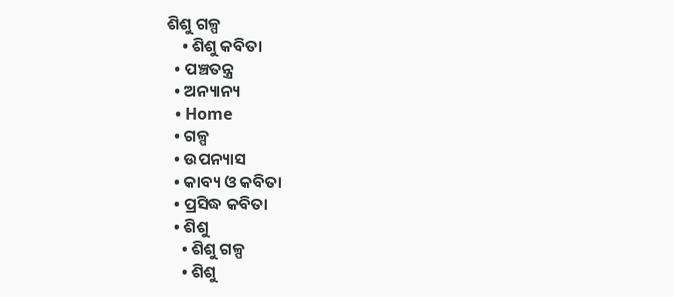ଶିଶୁ ଗଳ୍ପ
    • ଶିଶୁ କବିତା
  • ପଞ୍ଚତନ୍ତ୍ର
  • ଅନ୍ୟାନ୍ୟ
  • Home
  • ଗଳ୍ପ
  • ଉପନ୍ୟାସ
  • କାବ୍ୟ ଓ କବିତା
  • ପ୍ରସିଦ୍ଧ କବିତା
  • ଶିଶୁ
    • ଶିଶୁ ଗଳ୍ପ
    • ଶିଶୁ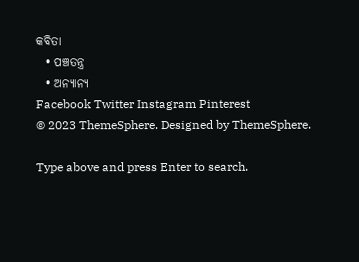କବିତା
  • ପଞ୍ଚତନ୍ତ୍ର
  • ଅନ୍ୟାନ୍ୟ
Facebook Twitter Instagram Pinterest
© 2023 ThemeSphere. Designed by ThemeSphere.

Type above and press Enter to search.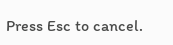Press Esc to cancel.